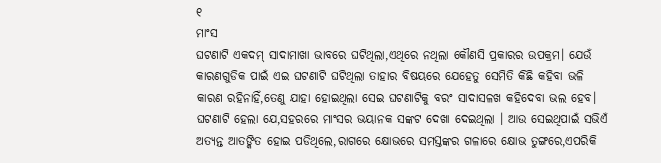୧
ମାଂସ
ଘଟଣାଟି ଏକଦମ୍ ସାଦାମାଖା ଭାବରେ ଘଟିଥିଲା,ଏଥିରେ ନଥିଲା କୌଣସି ପ୍ରକାରର ଉପକ୍ରମ। ଯେଉଁ କାରଣଗୁଡିକ ପାଇଁ ଏଇ ଘଟଣାଟି ଘଟିଥିଲା ତାହାର ବିଷୟରେ ଯେହେତୁ ସେମିତି କିଛି କହିବା ଭଳି କାରଣ ରହିନାହିଁ,ତେଣୁ ଯାହା ହୋଇଥିଲା ସେଇ ଘଟଣାଟିକୁ ବରଂ ସାଦାସଳଖ କହିଦେବା ଭଲ ହେବ। ଘଟଣାଟି ହେଲା ଯେ,ସହରରେ ମାଂସର ଭୟାନକ ସଙ୍କଟ ଦେଖା ଦେଇଥିଲା । ଆଉ ସେଇଥିପାଇଁ ସଭିଏଁ ଅତ୍ୟନ୍ତ ଆତଙ୍କିତ ହୋଇ ପଡିଥିଲେ,ରାଗରେ କ୍ଷୋଭରେ ସମସ୍ତଙ୍କର ଗଳାରେ କ୍ଷୋଭ ତୁଙ୍ଗରେ,ଏପରିକି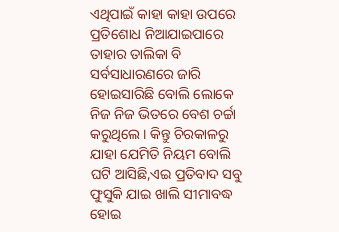ଏଥିପାଇଁ କାହା କାହା ଉପରେ ପ୍ରତିଶୋଧ ନିଆଯାଇପାରେ ତାହାର ତାଲିକା ବି ସର୍ବସାଧାରଣରେ ଜାରି ହୋଇସାରିଛି ବୋଲି ଲୋକେ ନିଜ ନିଜ ଭିତରେ ବେଶ ଚର୍ଚ୍ଚା କରୁଥିଲେ। କିନ୍ତୁ ଚିରକାଳରୁ ଯାହା ଯେମିତି ନିୟମ ବୋଲି ଘଟି ଆସିଛି,ଏଇ ପ୍ରତିବାଦ ସବୁ ଫୁସୁକି ଯାଇ ଖାଲି ସୀମାବଦ୍ଧ ହୋଇ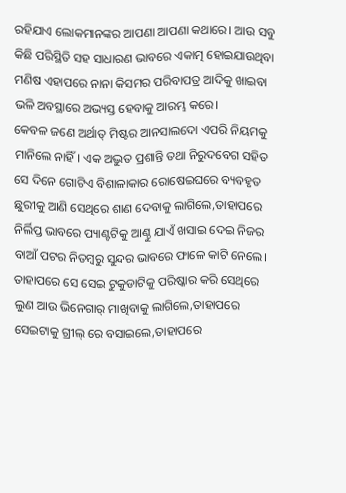ରହିଯାଏ ଲୋକମାନଙ୍କର ଆପଣା ଆପଣା କଥାରେ। ଆଉ ସବୁ କିଛି ପରିସ୍ଥିତି ସହ ସାଧାରଣ ଭାବରେ ଏକାତ୍ମ ହୋଇଯାଉଥିବା ମଣିଷ ଏହାପରେ ନାନା କିସମର ପରିବାପତ୍ର ଆଦିକୁ ଖାଇବା ଭଳି ଅବସ୍ଥାରେ ଅଭ୍ୟସ୍ତ ହେବାକୁ ଆରମ୍ଭ କରେ।
କେବଳ ଜଣେ ଅର୍ଥାତ୍ ମିଷ୍ଟର ଆନସାଲଦୋ ଏପରି ନିୟମକୁ ମାନିଲେ ନାହିଁ। ଏକ ଅଦ୍ଭୁତ ପ୍ରଶାନ୍ତି ତଥା ନିରୁଦବେଗ ସହିତ ସେ ଦିନେ ଗୋଟିଏ ବିଶାଳାକାର ରୋଷେଇଘରେ ବ୍ୟବହୃତ ଛୁରୀକୁ ଆଣି ସେଥିରେ ଶାଣ ଦେବାକୁ ଲାଗିଲେ,ତାହାପରେ ନିର୍ଲିପ୍ତ ଭାବରେ ପ୍ୟାଣ୍ଟଟିକୁ ଆଣ୍ଠୁ ଯାଏଁ ଖସାଇ ଦେଇ ନିଜର ବାଆଁ ପଟର ନିତମ୍ବରୁ ସୁନ୍ଦର ଭାବରେ ଫାଳେ କାଟି ନେଲେ।
ତାହାପରେ ସେ ସେଇ ଟୁକୁଡାଟିକୁ ପରିଷ୍କାର କରି ସେଥିରେ ଲୁଣ ଆଉ ଭିନେଗାର୍ ମାଖିବାକୁ ଲାଗିଲେ,ତାହାପରେ ସେଇଟାକୁ ଗ୍ରୀଲ୍ ରେ ବସାଇଲେ,ତାହାପରେ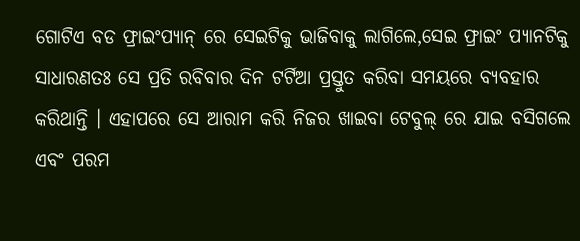ଗୋଟିଏ ବଡ ଫ୍ରାଇଂପ୍ୟାନ୍ ରେ ସେଇଟିକୁ ଭାଜିବାକୁ ଲାଗିଲେ,ସେଇ ଫ୍ରାଇଂ ପ୍ୟାନଟିକୁ ସାଧାରଣତଃ ସେ ପ୍ରତି ରବିବାର ଦିନ ଟର୍ଟିଆ ପ୍ରସ୍ତୁତ କରିବା ସମୟରେ ବ୍ୟବହାର କରିଥାନ୍ତି । ଏହାପରେ ସେ ଆରାମ କରି ନିଜର ଖାଇବା ଟେବୁଲ୍ ରେ ଯାଇ ବସିଗଲେ ଏବଂ ପରମ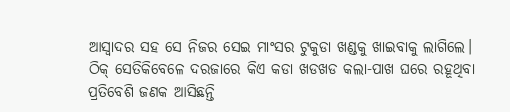ଆସ୍ୱାଦର ସହ ସେ ନିଜର ସେଇ ମାଂସର ଟୁକୁଡା ଖଣ୍ଡକୁ ଖାଇବାକୁ ଲାଗିଲେ।
ଠିକ୍ ସେତିକିବେଳେ ଦରଜାରେ କିଏ କଡା ଖଡଖଡ କଲା-ପାଖ ଘରେ ରହୂଥିବା ପ୍ରତିବେଶି ଜଣକ ଆସିଛନ୍ତି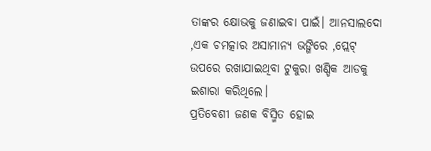ତାଙ୍କର କ୍ଷୋଭକୁ ଜଣାଇବା ପାଇଁ। ଆନସାଲଦୋ ,ଏକ ଚମତ୍କାର ଅସାମାନ୍ୟ ଭଙ୍ଗିରେ ,ପ୍ଲେଟ୍ ଉପରେ ରଖାଯାଇଥିବା ଟୁକୁରା ଖଣ୍ଡିକ ଆଡକୁ ଇଶାରା କରିଥିଲେ।
ପ୍ରତିବେଶୀ ଜଣକ ବିସ୍ମିତ ହୋଇ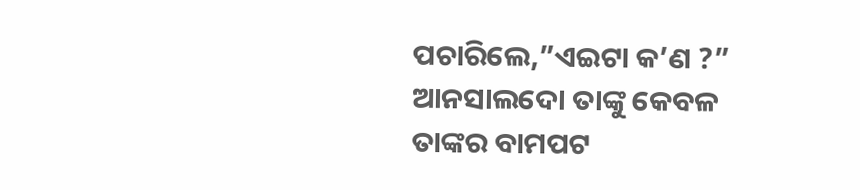ପଚାରିଲେ,”ଏଇଟା କ’ଣ ?”
ଆନସାଲଦୋ ତାଙ୍କୁ କେବଳ ତାଙ୍କର ବାମପଟ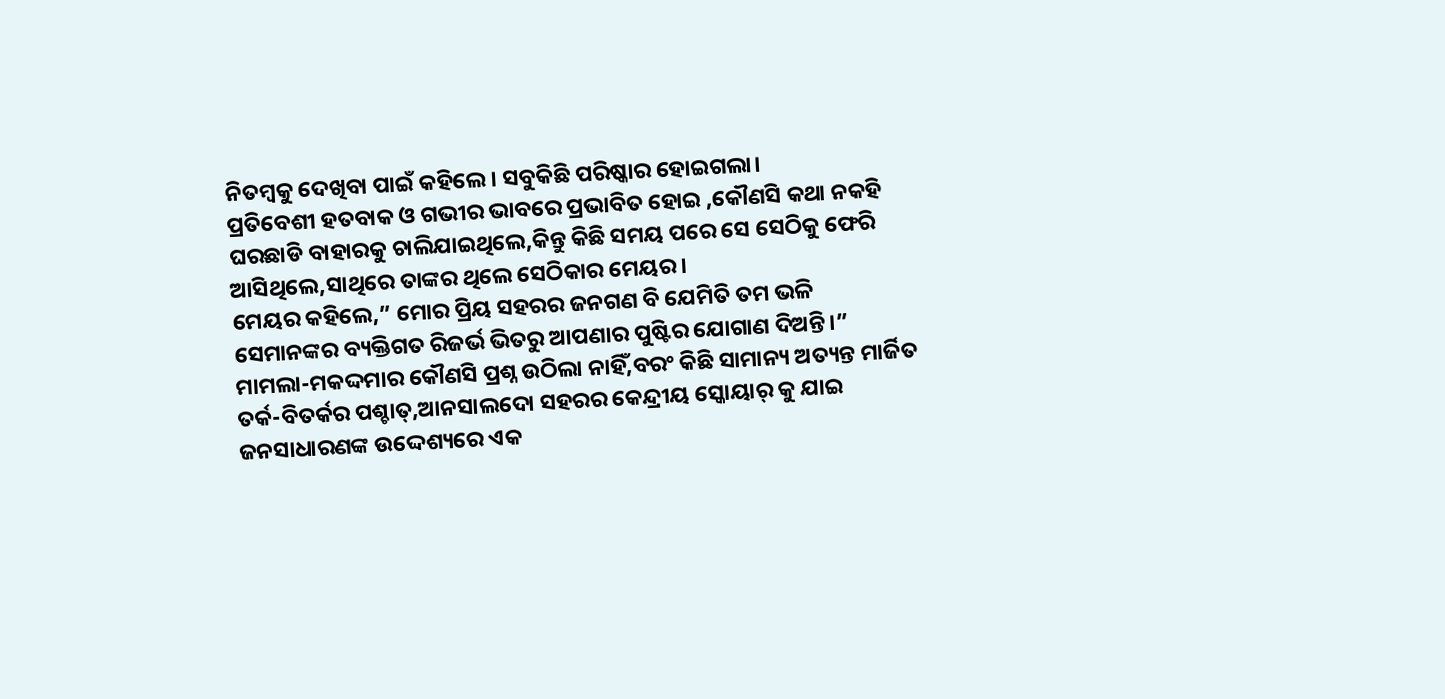ନିତମ୍ବକୁ ଦେଖିବା ପାଇଁ କହିଲେ। ସବୁକିଛି ପରିଷ୍କାର ହୋଇଗଲା।
ପ୍ରତିବେଶୀ ହତବାକ ଓ ଗଭୀର ଭାବରେ ପ୍ରଭାବିତ ହୋଇ ,କୌଣସି କଥା ନକହି ଘରଛାଡି ବାହାରକୁ ଚାଲିଯାଇଥିଲେ,କିନ୍ତୁ କିଛି ସମୟ ପରେ ସେ ସେଠିକୁ ଫେରି ଆସିଥିଲେ,ସାଥିରେ ତାଙ୍କର ଥିଲେ ସେଠିକାର ମେୟର।
ମେୟର କହିଲେ,” ମୋର ପ୍ରିୟ ସହରର ଜନଗଣ ବି ଯେମିତି ତମ ଭଳି ସେମାନଙ୍କର ବ୍ୟକ୍ତିଗତ ରିଜର୍ଭ ଭିତରୁ ଆପଣାର ପୁଷ୍ଟିର ଯୋଗାଣ ଦିଅନ୍ତି।”
ମାମଲା-ମକଦ୍ଦମାର କୌଣସି ପ୍ରଶ୍ନ ଉଠିଲା ନାହିଁ,ବରଂ କିଛି ସାମାନ୍ୟ ଅତ୍ୟନ୍ତ ମାର୍ଜିତ ତର୍କ-ବିତର୍କର ପଶ୍ଚାତ୍,ଆନସାଲଦୋ ସହରର କେନ୍ଦ୍ରୀୟ ସ୍କୋୟାର୍ କୁ ଯାଇ ଜନସାଧାରଣଙ୍କ ଉଦ୍ଦେଶ୍ୟରେ ଏକ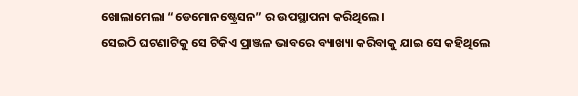ଖୋଲାମେଲା “ଡେମୋନଷ୍ଟ୍ରେସନ” ର ଉପସ୍ଥାପନା କରିଥିଲେ।
ସେଇଠି ଘଟଣାଟିକୁ ସେ ଟିକିଏ ପ୍ରାଞ୍ଜଳ ଭାବରେ ବ୍ୟାଖ୍ୟା କରିବାକୁ ଯାଇ ସେ କହିଥିଲେ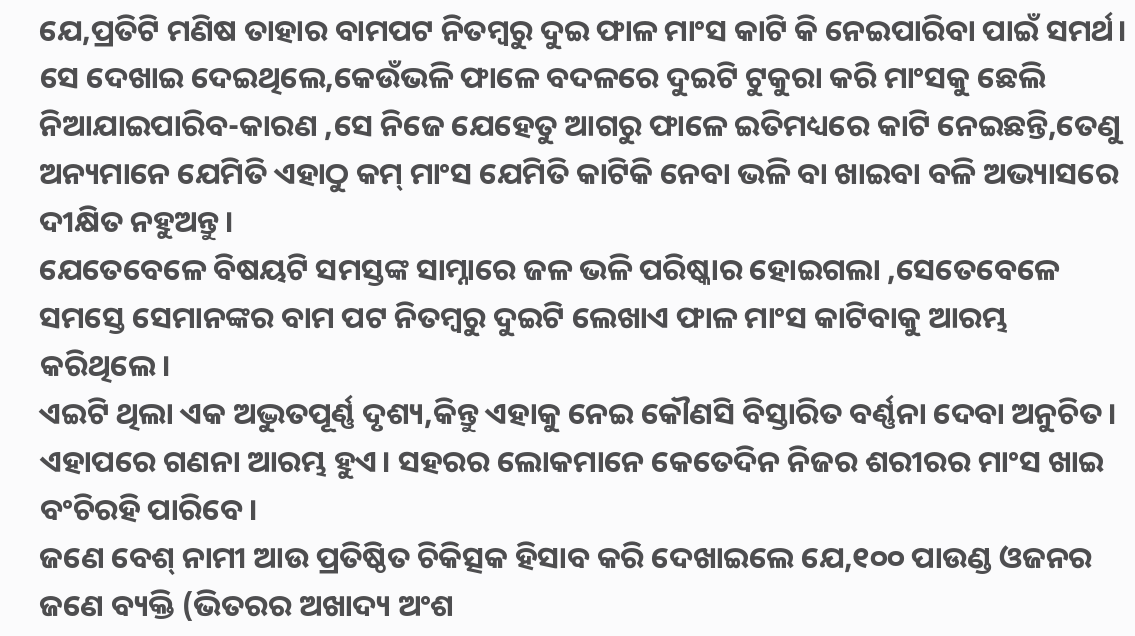ଯେ,ପ୍ରତିଟି ମଣିଷ ତାହାର ବାମପଟ ନିତମ୍ବରୁ ଦୁଇ ଫାଳ ମାଂସ କାଟି କି ନେଇପାରିବା ପାଇଁ ସମର୍ଥ। ସେ ଦେଖାଇ ଦେଇଥିଲେ,କେଉଁଭଳି ଫାଳେ ବଦଳରେ ଦୁଇଟି ଟୁକୁରା କରି ମାଂସକୁ ଛେଲି ନିଆଯାଇପାରିବ-କାରଣ ,ସେ ନିଜେ ଯେହେତୁ ଆଗରୁ ଫାଳେ ଇତିମଧ୍ୟରେ କାଟି ନେଇଛନ୍ତି,ତେଣୁ ଅନ୍ୟମାନେ ଯେମିତି ଏହାଠୁ କମ୍ ମାଂସ ଯେମିତି କାଟିକି ନେବା ଭଳି ବା ଖାଇବା ବଳି ଅଭ୍ୟାସରେ ଦୀକ୍ଷିତ ନହୁଅନ୍ତୁ।
ଯେତେବେଳେ ବିଷୟଟି ସମସ୍ତଙ୍କ ସାମ୍ନାରେ ଜଳ ଭଳି ପରିଷ୍କାର ହୋଇଗଲା ,ସେତେବେଳେ ସମସ୍ତେ ସେମାନଙ୍କର ବାମ ପଟ ନିତମ୍ବରୁ ଦୁଇଟି ଲେଖାଏ ଫାଳ ମାଂସ କାଟିବାକୁ ଆରମ୍ଭ କରିଥିଲେ।
ଏଇଟି ଥିଲା ଏକ ଅଦ୍ଭୁତପୂର୍ଣ୍ଣ ଦୃଶ୍ୟ,କିନ୍ତୁ ଏହାକୁ ନେଇ କୌଣସି ବିସ୍ତାରିତ ବର୍ଣ୍ଣନା ଦେବା ଅନୁଚିତ।
ଏହାପରେ ଗଣନା ଆରମ୍ଭ ହୁଏ। ସହରର ଲୋକମାନେ କେତେଦିନ ନିଜର ଶରୀରର ମାଂସ ଖାଇ ବଂଚିରହି ପାରିବେ।
ଜଣେ ବେଶ୍ ନାମୀ ଆଉ ପ୍ରତିଷ୍ଠିତ ଚିକିତ୍ସକ ହିସାବ କରି ଦେଖାଇଲେ ଯେ,୧୦୦ ପାଉଣ୍ଡ ଓଜନର ଜଣେ ବ୍ୟକ୍ତି (ଭିତରର ଅଖାଦ୍ୟ ଅଂଶ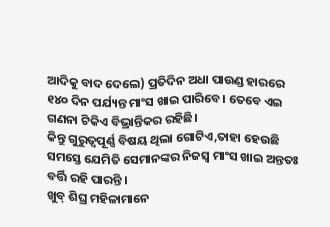ଆଦିକୁ ବାଦ ଦେଲେ) ପ୍ରତିଦିନ ଅଧା ପାଉଣ୍ଡ ହାରରେ ୧୪୦ ଦିନ ପର୍ଯ୍ୟନ୍ତ ମାଂସ ଖାଇ ପାରିବେ। ତେବେ ଏଇ ଗଣନା ଟିକିଏ ବିଭ୍ରାନ୍ତିକର ରହିଛି।
କିନ୍ତୁ ଗୁରୁତ୍ୱପୂର୍ଣ୍ଣ ବିଷୟ ଥିଲା ଗୋଟିଏ,ତାହା ହେଉଛି ସମସ୍ତେ ଯେମିତି ସେମାନଙ୍କର ନିଜସ୍ୱ ମାଂସ ଖାଇ ଅନ୍ତତଃ ବର୍ତ୍ତି ରହି ପାରନ୍ତି ।
ଖୁବ୍ ଶିଘ୍ର ମହିଳାମାନେ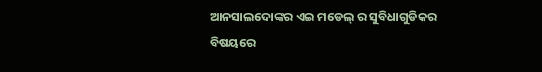ଆନସାଲଦୋଙ୍କର ଏଇ ମଡେଲ୍ ର ସୁବିଧାଗୁଡିକର ବିଷୟରେ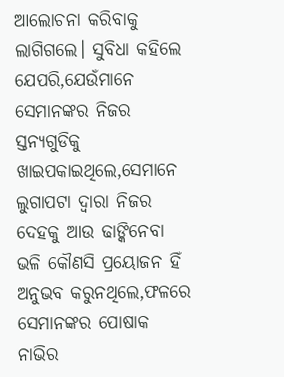ଆଲୋଚନା କରିବାକୁ ଲାଗିଗଲେ। ସୁବିଧା କହିଲେ ଯେପରି,ଯେଉଁମାନେ ସେମାନଙ୍କର ନିଜର ସ୍ତନ୍ୟଗୁଡିକୁ ଖାଇପକାଇଥିଲେ,ସେମାନେ ଲୁଗାପଟା ଦ୍ୱାରା ନିଜର ଦେହକୁ ଆଉ ଢାଙ୍କିନେବା ଭଳି କୌଣସି ପ୍ରୟୋଜନ ହିଁ ଅନୁଭବ କରୁନଥିଲେ,ଫଳରେ ସେମାନଙ୍କର ପୋଷାକ ନାଭିର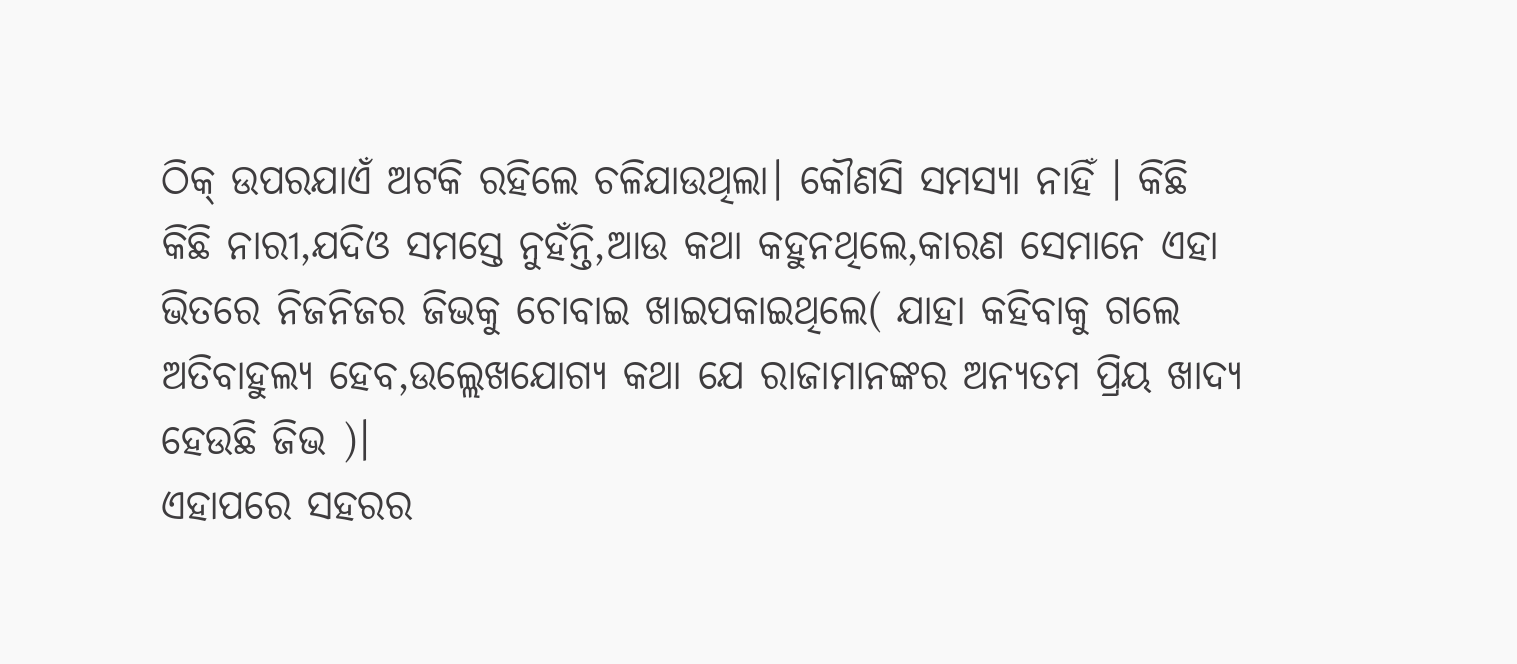ଠିକ୍ ଉପରଯାଏଁ ଅଟକି ରହିଲେ ଚଳିଯାଉଥିଲା। କୌଣସି ସମସ୍ୟା ନାହିଁ । କିଛି କିଛି ନାରୀ,ଯଦିଓ ସମସ୍ତେ ନୁହଁନ୍ତି,ଆଉ କଥା କହୁନଥିଲେ,କାରଣ ସେମାନେ ଏହା ଭିତରେ ନିଜନିଜର ଜିଭକୁ ଚୋବାଇ ଖାଇପକାଇଥିଲେ( ଯାହା କହିବାକୁ ଗଲେ ଅତିବାହୁଲ୍ୟ ହେବ,ଉଲ୍ଲେଖଯୋଗ୍ୟ କଥା ଯେ ରାଜାମାନଙ୍କର ଅନ୍ୟତମ ପ୍ରିୟ ଖାଦ୍ୟ ହେଉଛି ଜିଭ )।
ଏହାପରେ ସହରର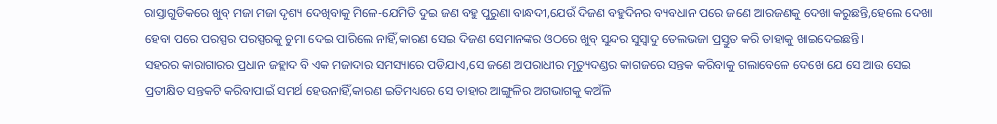ରାସ୍ତାଗୁଡିକରେ ଖୁବ୍ ମଜା ମଜା ଦୃଶ୍ୟ ଦେଖିବାକୁ ମିଳେ-ଯେମିତି ଦୁଇ ଜଣ ବହୁ ପୁରୁଣା ବାନ୍ଧଦୀ,ଯେଉଁ ଦିଜଣ ବହୁଦିନର ବ୍ୟବଧାନ ପରେ ଜଣେ ଆରଜଣକୁ ଦେଖା କରୁଛନ୍ତି,ହେଲେ ଦେଖା ହେବା ପରେ ପରସ୍ପର ପରସ୍ପରକୁ ଚୁମା ଦେଇ ପାରିଲେ ନାହିଁ,କାରଣ ସେଇ ଦିଜଣ ସେମାନଙ୍କର ଓଠରେ ଖୁବ୍ ସୁନ୍ଦର ସୁସ୍ୱାଦୁ ତେଲଭଜା ପ୍ରସ୍ତୁତ କରି ତାହାକୁ ଖାଇଦେଇଛନ୍ତି।
ସହରର କାରାଗାରର ପ୍ରଧାନ ଜହ୍ଲାଦ ବି ଏକ ମଜାଦାର ସମସ୍ୟାରେ ପଡିଯାଏ,ସେ ଜଣେ ଅପରାଧୀର ମୂତ୍ୟୁଦଣ୍ଡର କାଗଜରେ ସନ୍ତକ କରିବାକୁ ଗଲାବେଳେ ଦେଖେ ଯେ ସେ ଆଉ ସେଇ ପ୍ରତୀକ୍ଷିତ ସନ୍ତକଟି କରିବାପାଇଁ ସମର୍ଥ ହେଉନାହିଁ,କାରଣ ଇତିମଧ୍ୟରେ ସେ ତାହାର ଆଙ୍ଗୁଳିର ଅଗଭାଗକୁ କଅଁଳି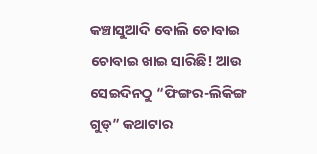କଞ୍ଚାସୁଆଦି ବୋଲି ଚୋବାଇ ଚୋବାଇ ଖାଇ ସାରିଛି! ଆଉ ସେଇଦିନଠୁ “ଫିଙ୍ଗର-ଲିକିଙ୍ଗ ଗୁଡ୍” କଥାଟାର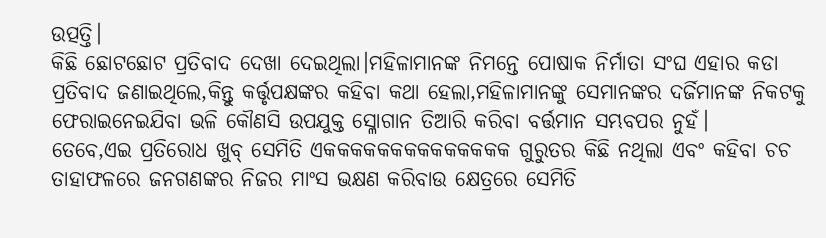ଉତ୍ପତ୍ତି।
କିଛି ଛୋଟଛୋଟ ପ୍ରତିବାଦ ଦେଖା ଦେଇଥିଲା।ମହିଳାମାନଙ୍କ ନିମନ୍ତେ ପୋଷାକ ନିର୍ମାତା ସଂଘ ଏହାର କଡା ପ୍ରତିବାଦ ଜଣାଇଥିଲେ,କିନ୍ତୁ କର୍ତ୍ତୃପକ୍ଷଙ୍କର କହିବା କଥା ହେଲା,ମହିଳାମାନଙ୍କୁ ସେମାନଙ୍କର ଦର୍ଜିମାନଙ୍କ ନିକଟକୁ ଫେରାଇନେଇଯିବା ଭଳି କୌଣସି ଉପଯୁକ୍ତ ସ୍ଳୋଗାନ ତିଆରି କରିବା ବର୍ତ୍ତମାନ ସମ୍ଭବପର ନୁହଁ।
ତେବେ,ଏଇ ପ୍ରତିରୋଧ ଖୁବ୍ ସେମିତି ଏକକକକକକକକକକକକକକ ଗୁରୁତର କିଛି ନଥିଲା ଏବଂ କହିବା ଚଚ ତାହାଫଳରେ ଜନଗଣଙ୍କର ନିଜର ମାଂସ ଭକ୍ଷଣ କରିବାଉ କ୍ଷେତ୍ରରେ ସେମିତି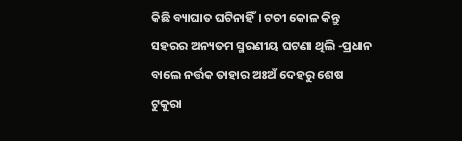କିଛି ବ୍ୟାଘାତ ଘଟିନାହିଁ। ଟଚୀ କୋଳ କିନ୍ତୁ ସହରର ଅନ୍ୟତମ ସ୍ମରଣୀୟ ଘଟଣା ଥିଲି -ପ୍ରଧାନ ବାଲେ ନର୍ତ୍ତକ ତାହାର ଅଃଅଁ ଦେହରୁ ଶେଷ ଟୁକୁରା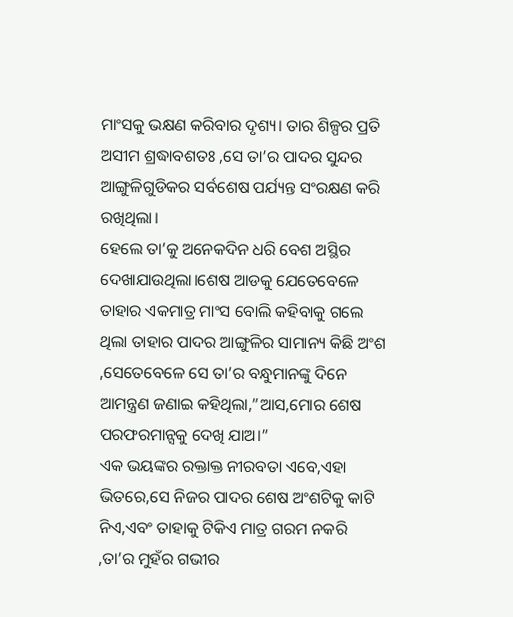ମାଂସକୁ ଭକ୍ଷଣ କରିବାର ଦୃଶ୍ୟ। ତାର ଶିଳ୍ପର ପ୍ରତି ଅସୀମ ଶ୍ରଦ୍ଧାବଶତଃ ,ସେ ତା’ର ପାଦର ସୁନ୍ଦର ଆଙ୍ଗୁଳିଗୁଡିକର ସର୍ବଶେଷ ପର୍ଯ୍ୟନ୍ତ ସଂରକ୍ଷଣ କରି ରଖିଥିଲା।
ହେଲେ ତା’କୁ ଅନେକଦିନ ଧରି ବେଶ ଅସ୍ଥିର ଦେଖାଯାଉଥିଲା।ଶେଷ ଆଡକୁ ଯେତେବେଳେ ତାହାର ଏକମାତ୍ର ମାଂସ ବୋଲି କହିବାକୁ ଗଲେ ଥିଲା ତାହାର ପାଦର ଆଙ୍ଗୁଳିର ସାମାନ୍ୟ କିଛି ଅଂଶ ,ସେତେବେଳେ ସେ ତା’ର ବନ୍ଧୁମାନଙ୍କୁ ଦିନେ ଆମନ୍ତ୍ରଣ ଜଣାଇ କହିଥିଲା,”ଆସ,ମୋର ଶେଷ ପରଫରମାନ୍ସକୁ ଦେଖି ଯାଅ।”
ଏକ ଭୟଙ୍କର ରକ୍ତାକ୍ତ ନୀରବତା ଏବେ,ଏହା ଭିତରେ,ସେ ନିଜର ପାଦର ଶେଷ ଅଂଶଟିକୁ କାଟି ନିଏ,ଏବଂ ତାହାକୁ ଟିକିଏ ମାତ୍ର ଗରମ ନକରି ,ତା’ର ମୁହଁର ଗଭୀର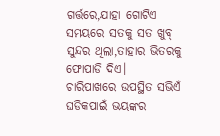ଗର୍ତ୍ତରେ,ଯାହା ଗୋଟିଏ ସମୟରେ ସତକୁ ସତ ଖୁବ୍ ସୁନ୍ଦର ଥିଲା,ତାହାର ଭିତରକୁ ଫୋପାଡି ଦିଏ।
ଚାରିପାଖରେ ଉପସ୍ଥିତ ସଭିଏଁ ଘଡିକପାଇଁ ଭୟଙ୍କର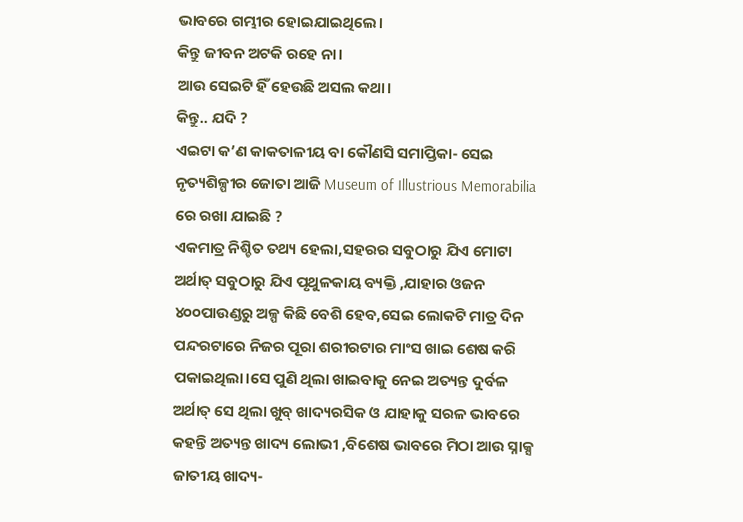ଭାବରେ ଗମ୍ଭୀର ହୋଇଯାଇଥିଲେ।
କିନ୍ତୁ ଜୀବନ ଅଟକି ରହେ ନା।
ଆଉ ସେଇଟି ହିଁ ହେଉଛି ଅସଲ କଥା।
କିନ୍ତୁ.. ଯଦି ?
ଏଇଟା କ’ଣ କାକତାଳୀୟ ବା କୌଣସି ସମାପ୍ତିକା- ସେଇ ନୃତ୍ୟଶିଳ୍ପୀର ଜୋତା ଆଜି Museum of Illustrious Memorabilia ରେ ରଖା ଯାଇଛି ?
ଏକମାତ୍ର ନିଶ୍ଚିତ ତଥ୍ୟ ହେଲା,ସହରର ସବୁଠାରୁ ଯିଏ ମୋଟା ଅର୍ଥାତ୍ ସବୁଠାରୁ ଯିଏ ପୃଥୁଳକାୟ ବ୍ୟକ୍ତି ,ଯାହାର ଓଜନ ୪୦୦ପାଉଣ୍ଡରୁ ଅଳ୍ପ କିଛି ବେଶି ହେବ,ସେଇ ଲୋକଟି ମାତ୍ର ଦିନ ପନ୍ଦରଟାରେ ନିଜର ପୂରା ଶରୀରଟାର ମାଂସ ଖାଇ ଶେଷ କରି ପକାଇଥିଲା।ସେ ପୁଣି ଥିଲା ଖାଇବାକୁ ନେଇ ଅତ୍ୟନ୍ତ ଦୁର୍ବଳ ଅର୍ଥାତ୍ ସେ ଥିଲା ଖୁବ୍ ଖାଦ୍ୟରସିକ ଓ ଯାହାକୁ ସରଳ ଭାବରେ କହନ୍ତି ଅତ୍ୟନ୍ତ ଖାଦ୍ୟ ଲୋଭୀ ,ବିଶେଷ ଭାବରେ ମିଠା ଆଉ ସ୍ନାକ୍ସ ଜାତୀୟ ଖାଦ୍ୟ-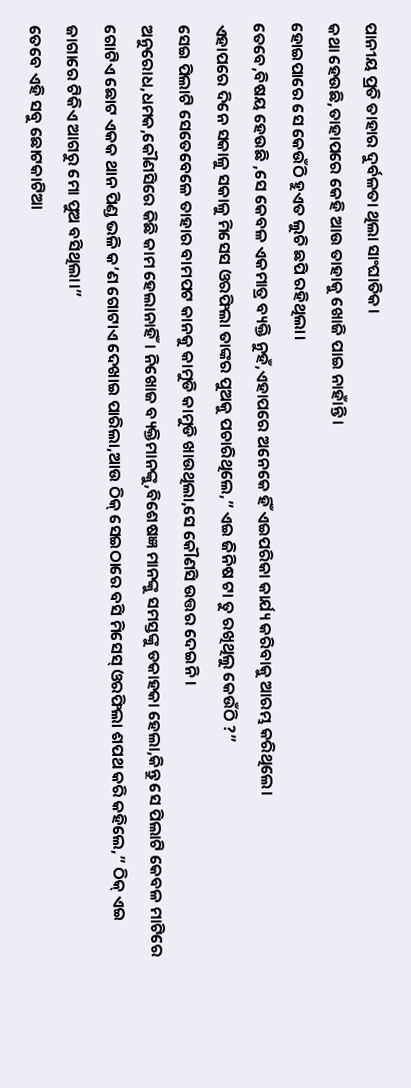ପାନୀୟ ପ୍ରତି ତାହାର ଦୁର୍ବଳତା ଥିଲା ସାଂଘାତିକ।
କଥା ହେଉଛି,ତାହାପରେ କେହି ଆଉ ତାହାକୁ ଖୋଜି ପାଇ ନାହାଁନ୍ତି।
ହୋଇପାରେ ସେ କେଉଁଠି ହୁଏତ ଲୁଚି ଛପି ରହିଥିଲା।
ତେବେ,ବିଷୟ ହେଉଛି ,ସେ କେବଳ ଏକମାତ୍ର ବ୍ୟକ୍ତି ନୁହଁ,ଏହାପରେ ଅନେକେ ହିଁ ଏଇପରିକା କାର୍ଯ୍ୟ କରିବାକୁ ଆରମ୍ଭ କରିଥିଲେ।
ଏହାପରେ ଦିନେ ସକାଳୁ ସକାଳୁ ମିସେସ ଓରଫିଲା ତାଙ୍କର ପୁଅକୁ ପଚାରିଥିଲେ,” ଏଇ ଜିନିଷ ଟା ତୁ ରଖିଥିଲୁ କେଉଁଠି ?”
ସେଇ ପିଲାଟି ସେତେବେଳେ ତାହାର ବାମପଟ କାନକୁ କାମୁଡି କାମୁଡି ଖାଉଥିଲା,ସେ କୌଣସି ଉତ୍ତର ଦେଇନି ।
ଅନୁରୋଧ,ଧମକ,କୌଣସିରେ କିଛି କାମ ହେଲାନାହିଁ। ନିଖୋଜ ବ୍ୟକ୍ତିମାନଙ୍କୁ,ବିଶେଷଜ୍ଞ ମାନଙ୍କୁ ସମସ୍ତଙ୍କୁ ଡକାହକା ହେଲା,କିନ୍ତୁ ସେ ପିଲାଟି କେବଳ ମାଟିରେ ଗୋଟିଏ ଛୋଟ ଏକକ ଥାନ ପିଣ୍ଡ ଭଳି କ’ଣ ଗୋଟାଏ ଦେଖାଇ ପାରିଲା,ଆଉ ଠିକ୍ ସେଇଠାରେ ବସି ମିସେସ୍ ଓରଫିଲା ଶପଥ କରି କହିଲେ,” ଠିକ୍ ଏଇ ଜାଗାରେ ଟିକିଏ ଆଗରୁ ମୋ ପୁଅ ବସିଥିଲା।”
ତେବେ ଏହି ସବୁ ଛୋଟକାଟିଆ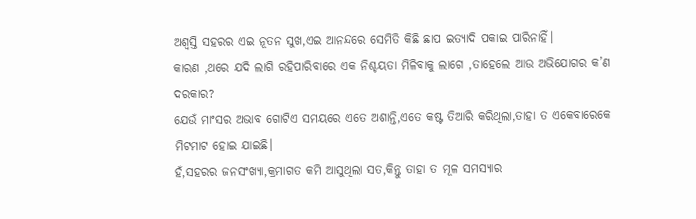ଅଶ୍ୱସ୍ତି ସହରର ଏଇ ନୂତନ ସୁଖ,ଏଇ ଆନନ୍ଦରେ ସେମିତି କିଛି ଛାପ ଇତ୍ୟାଦି ପକାଇ ପାରିନାହିଁ।
କାରଣ ,ଥରେ ଯଦି ଲାଗି ରହିପାରିବାରେ ଏକ ନିଶ୍ଚୟତା ମିଳିବାକୁ ଲାଗେ ,ତାହେଲେ ଆଉ ଅଭିଯୋଗର କ’ଣ ଦରକାର?
ଯେଉଁ ମାଂସର ଅଭାବ ଗୋଟିଏ ସମୟରେ ଏତେ ଅଶାନ୍ତି,ଏତେ କଷ୍ଟ ତିଆରି କରିଥିଲା,ତାହା ତ ଏକେବାରେକେ ମିଟମାଟ ହୋଇ ଯାଇଛି।
ହଁ,ସହରର ଜନସଂଖ୍ୟା,କ୍ରମାଗତ କମି ଆସୁଥିଲା ସତ,କିନ୍ତୁ ତାହା ତ ମୂଳ ସମସ୍ୟାର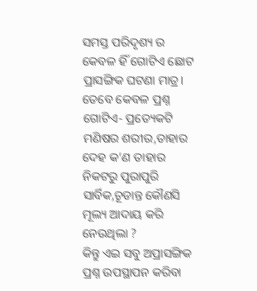ସମସ୍ତ ପରିଦୃଶ୍ୟ ର କେବଳ ହିଁ ଗୋଟିଏ ଛୋଟ ପ୍ରାସଙ୍ଗିକ ଘଟଣା ମାତ୍ର।
ତେବେ କେବଳ ପ୍ରଶ୍ନ ଗୋଟିଏ- ପ୍ରତ୍ୟେକଟି ମଣିଷର ଶରୀର,ତାହାର ଦେହ କ’ଣ ତାହାର ନିକଟରୁ ପୁରାପୁରି ସାର୍ବିକ,ଚୂଡାନ୍ତ କୌଣସି ମୂଲ୍ୟ ଆଦାୟ କରି ନେଉଥିଲା ?
କିନ୍ତୁ ଏଇ ସବୁ ଅପ୍ରାସଙ୍ଗିକ ପ୍ରଶ୍ନ ଉପସ୍ଥାପନ କରିବା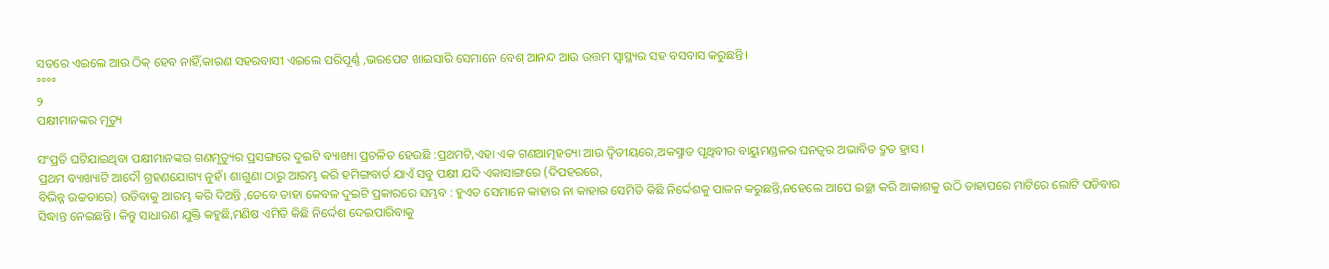ସତରେ ଏଇଲେ ଆଉ ଠିକ୍ ହେବ ନାହିଁ,କାରଣ ସହରବାସୀ ଏଇଲେ ପରିପୂର୍ଣ୍ଣ ,ଭରପେଟ ଖାଇସାରି ସେମାନେ ବେଶ୍ ଆନନ୍ଦ ଆଉ ଉତ୍ତମ ସ୍ୱାସ୍ଥ୍ୟର ସହ ବସବାସ କରୁଛନ୍ତି।
°°°°
୨
ପକ୍ଷୀମାନଙ୍କର ମୃତ୍ୟୁ

ସଂପ୍ରତି ଘଟିଯାଇଥିବା ପକ୍ଷୀମାନଙ୍କର ଗଣମୃତ୍ୟୁର ପ୍ରସଙ୍ଗରେ ଦୁଇଟି ବ୍ୟାଖ୍ୟା ପ୍ରଚଳିତ ହେଉଛି :ପ୍ରଥମଟି,ଏହା ଏକ ଗଣଆତ୍ମହତ୍ୟା ଆଉ ଦ୍ୱିତୀୟରେ,ଅକସ୍ମାତ ପୃଥିବୀର ବାୟୁମଣ୍ଡଳର ଘନତ୍ୱର ଅଭାବିତ ଦ୍ରୁତ ହ୍ରାସ ।
ପ୍ରଥମ ବ୍ୟାଖ୍ୟାଟି ଆଦୌ ଗ୍ରହଣଯୋଗ୍ୟ ନୁହଁ। ଶାଗୁଣା ଠାରୁ ଆରମ୍ଭ କରି ହମିଙ୍ଗବାର୍ଡ ଯାଏଁ ସବୁ ପକ୍ଷୀ ଯଦି ଏକାସାଙ୍ଗରେ (ଦିପହରରେ,
ବିଭିନ୍ନ ଉଚ୍ଚତାରେ) ଉଡିବାକୁ ଆରମ୍ଭ କରି ଦିଅନ୍ତି ,ତେବେ ତାହା କେବଳ ଦୁଇଟି ପ୍ରକାରରେ ସମ୍ଭବ : ହୁଏତ ସେମାନେ କାହାର ନା କାହାର ସେମିତି କିଛି ନିର୍ଦ୍ଦେଶକୁ ପାଳନ କରୁଛନ୍ତି,ନହେଲେ ଆପେ ଇଚ୍ଛା କରି ଆକାଶକୁ ଉଠି ତାହାପରେ ମାଟିରେ ଲୋଟି ପଡିବାର ସିଦ୍ଧାନ୍ତ ନେଇଛନ୍ତି। କିନ୍ତୁ ସାଧାରଣ ଯୁକ୍ତି କହୁଛି,ମଣିଷ ଏମିତି କିଛି ନିର୍ଦ୍ଦେଶ ଦେଇପାରିବାକୁ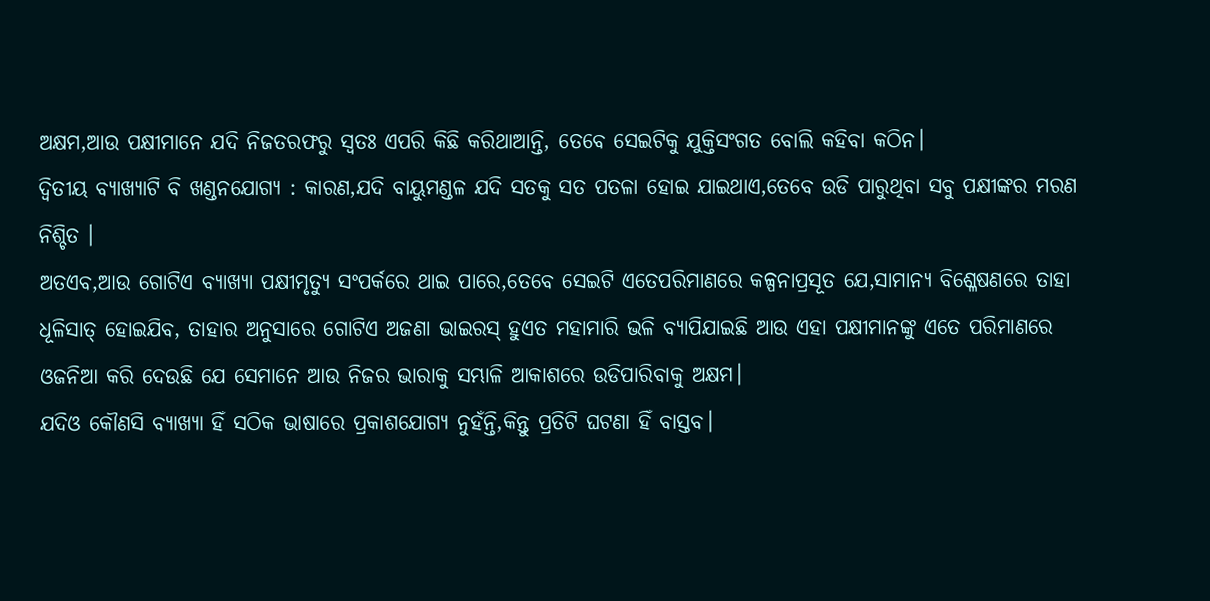ଅକ୍ଷମ,ଆଉ ପକ୍ଷୀମାନେ ଯଦି ନିଜତରଫରୁ ସ୍ୱତଃ ଏପରି କିଛି କରିଥାଆନ୍ତି, ତେବେ ସେଇଟିକୁ ଯୁକ୍ତିସଂଗତ ବୋଲି କହିବା କଠିନ।
ଦ୍ୱିତୀୟ ବ୍ୟାଖ୍ୟାଟି ବି ଖଣ୍ଡନଯୋଗ୍ୟ : କାରଣ,ଯଦି ବାୟୁମଣ୍ଡଳ ଯଦି ସତକୁ ସତ ପତଳା ହୋଇ ଯାଇଥାଏ,ତେବେ ଉଡି ପାରୁଥିବା ସବୁ ପକ୍ଷୀଙ୍କର ମରଣ ନିଶ୍ଚିତ ।
ଅତଏବ,ଆଉ ଗୋଟିଏ ବ୍ୟାଖ୍ୟା ପକ୍ଷୀମୃତ୍ୟୁ ସଂପର୍କରେ ଥାଇ ପାରେ,ତେବେ ସେଇଟି ଏତେପରିମାଣରେ କଳ୍ପନାପ୍ରସୂତ ଯେ,ସାମାନ୍ୟ ବିଶ୍ଳେଷଣରେ ତାହା ଧୂଳିସାତ୍ ହୋଇଯିବ, ତାହାର ଅନୁସାରେ ଗୋଟିଏ ଅଜଣା ଭାଇରସ୍ ହୁଏତ ମହାମାରି ଭଳି ବ୍ୟାପିଯାଇଛି ଆଉ ଏହା ପକ୍ଷୀମାନଙ୍କୁ ଏତେ ପରିମାଣରେ ଓଜନିଆ କରି ଦେଉଛି ଯେ ସେମାନେ ଆଉ ନିଜର ଭାରାକୁ ସମ୍ଭାଳି ଆକାଶରେ ଉଡିପାରିବାକୁ ଅକ୍ଷମ।
ଯଦିଓ କୌଣସି ବ୍ୟାଖ୍ୟା ହିଁ ସଠିକ ଭାଷାରେ ପ୍ରକାଶଯୋଗ୍ୟ ନୁହଁନ୍ତି,କିନ୍ତୁ ପ୍ରତିଟି ଘଟଣା ହିଁ ବାସ୍ତବ।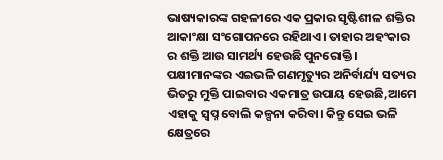ଭାଷ୍ୟକାରଙ୍କ ଗହଳୀରେ ଏକ ପ୍ରକାର ସୃଷ୍ଟିଶୀଳ ଶକ୍ତିର ଆକାଂକ୍ଷା ସଂଗୋପନରେ ରହିଥାଏ। ତାହାର ଅହଂକାର ର ଶକ୍ତି ଆଉ ସାମର୍ଥ୍ୟ ହେଉଛି ପୁନରୋକ୍ତି। ପକ୍ଷୀମାନଙ୍କର ଏଇଭଳି ଗଣମୃତ୍ୟୁର ଅନିର୍ବାର୍ଯ୍ୟ ସତ୍ୟର ଭିତରୁ ମୁକ୍ତି ପାଇବାର ଏକମାତ୍ର ଉପାୟ ହେଉଛି,ଆମେ ଏହାକୁ ସ୍ୱପ୍ନ ବୋଲି କଳ୍ପନା କରିବା। କିନ୍ତୁ ସେଇ ଭଳି କ୍ଷେତ୍ରରେ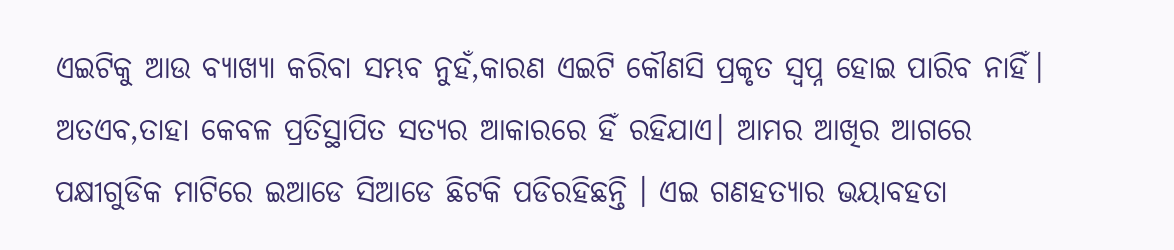ଏଇଟିକୁ ଆଉ ବ୍ୟାଖ୍ୟା କରିବା ସମ୍ଭବ ନୁହଁ,କାରଣ ଏଇଟି କୌଣସି ପ୍ରକୃତ ସ୍ୱପ୍ନ ହୋଇ ପାରିବ ନାହିଁ।
ଅତଏବ,ତାହା କେବଳ ପ୍ରତିସ୍ଥାପିତ ସତ୍ୟର ଆକାରରେ ହିଁ ରହିଯାଏ। ଆମର ଆଖିର ଆଗରେ ପକ୍ଷୀଗୁଡିକ ମାଟିରେ ଇଆଡେ ସିଆଡେ ଛିଟକି ପଡିରହିଛନ୍ତି । ଏଇ ଗଣହତ୍ୟାର ଭୟାବହତା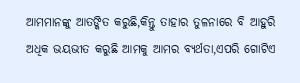ଆମମାନଙ୍କୁ ଆତଙ୍କିତ କରୁଛି,କିନ୍ତୁ ତାହାର ତୁଳନାରେ ବି ଆହୁରି ଅଧିକ ଭୟଭୀତ କରୁଛି ଆମକୁ ଆମର ବ୍ୟର୍ଥତା,ଏପରି ଗୋଟିଏ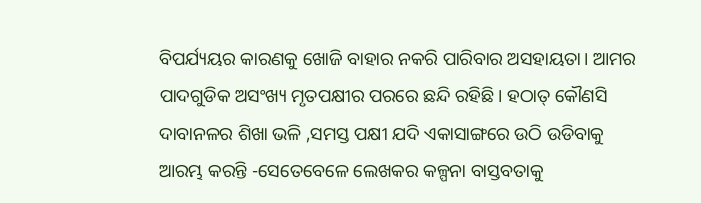ବିପର୍ଯ୍ୟୟର କାରଣକୁ ଖୋଜି ବାହାର ନକରି ପାରିବାର ଅସହାୟତା। ଆମର ପାଦଗୁଡିକ ଅସଂଖ୍ୟ ମୃତପକ୍ଷୀର ପରରେ ଛନ୍ଦି ରହିଛି। ହଠାତ୍ କୌଣସି ଦାବାନଳର ଶିଖା ଭଳି ,ସମସ୍ତ ପକ୍ଷୀ ଯଦି ଏକାସାଙ୍ଗରେ ଉଠି ଉଡିବାକୁ ଆରମ୍ଭ କରନ୍ତି -ସେତେବେଳେ ଲେଖକର କଳ୍ପନା ବାସ୍ତବତାକୁ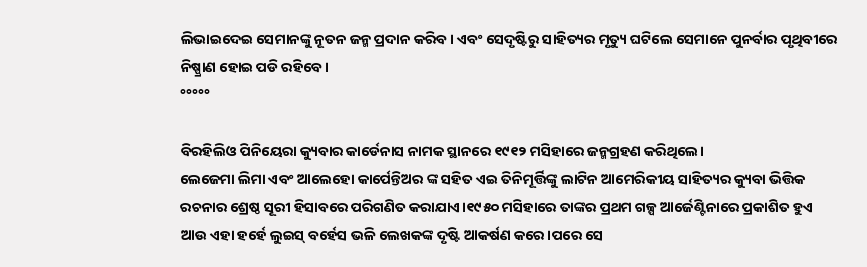ଲିଭାଇଦେଇ ସେମାନଙ୍କୁ ନୂତନ ଜନ୍ମ ପ୍ରଦାନ କରିବ। ଏବଂ ସେଦୃଷ୍ଟିରୁ ସାହିତ୍ୟର ମୃତ୍ୟୁ ଘଟିଲେ ସେମାନେ ପୁନର୍ବାର ପୃଥିବୀରେ ନିଷ୍ପ୍ରାଣ ହୋଇ ପଡି ରହିବେ।
°°°°°

ବିରହିଲିଓ ପିନିୟେରା କ୍ୟୁବାର କାର୍ଡେନାସ ନାମକ ସ୍ଥାନରେ ୧୯୧୨ ମସିହାରେ ଜନ୍ମଗ୍ରହଣ କରିଥିଲେ।
ଲେଜେମା ଲିମା ଏବଂ ଆଲେହୋ କାର୍ପେନ୍ତିଅର ଙ୍କ ସହିତ ଏଇ ତିନିମୂର୍ତ୍ତିଙ୍କୁ ଲାଟିନ ଆମେରିକୀୟ ସାହିତ୍ୟର କ୍ୟୁବା ଭିତ୍ତିକ ରଚନାର ଶ୍ରେଷ୍ଠ ସୂରୀ ହିସାବରେ ପରିଗଣିତ କରାଯାଏ।୧୯୫୦ ମସିହାରେ ତାଙ୍କର ପ୍ରଥମ ଗଳ୍ପ ଆର୍ଜେଣ୍ଟିନାରେ ପ୍ରକାଶିତ ହୁଏ ଆଉ ଏହା ହର୍ହେ ଲୁଇସ୍ ବର୍ହେସ ଭଳି ଲେଖକଙ୍କ ଦୃଷ୍ଟି ଆକର୍ଷଣ କରେ।ପରେ ସେ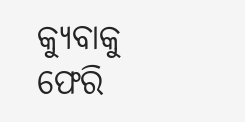କ୍ୟୁବାକୁ ଫେରି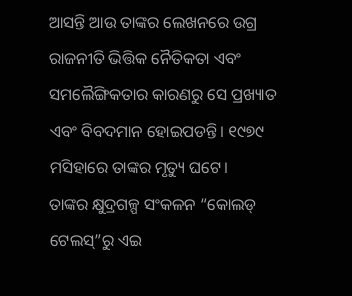ଆସନ୍ତି ଆଉ ତାଙ୍କର ଲେଖନରେ ଉଗ୍ର ରାଜନୀତି ଭିତ୍ତିକ ନୈତିକତା ଏବଂ ସମଲୈଙ୍ଗିକତାର କାରଣରୁ ସେ ପ୍ରଖ୍ୟାତ ଏବଂ ବିବଦମାନ ହୋଇପଡନ୍ତି। ୧୯୭୯ ମସିହାରେ ତାଙ୍କର ମୃତ୍ୟୁ ଘଟେ।
ତାଙ୍କର କ୍ଷୁଦ୍ରଗଳ୍ପ ସଂକଳନ “କୋଲଡ୍ ଟେଲସ୍”ରୁ ଏଇ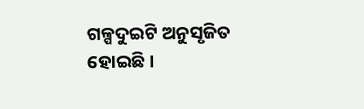ଗଳ୍ପଦୁଇଟି ଅନୁସୃଜିତ ହୋଇଛି।